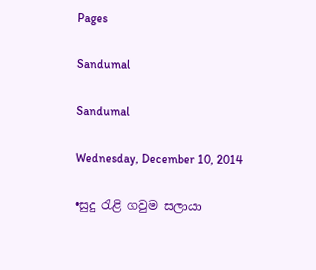Pages

Sandumal

Sandumal

Wednesday, December 10, 2014

•සුදු රැළි ගවුම සලායා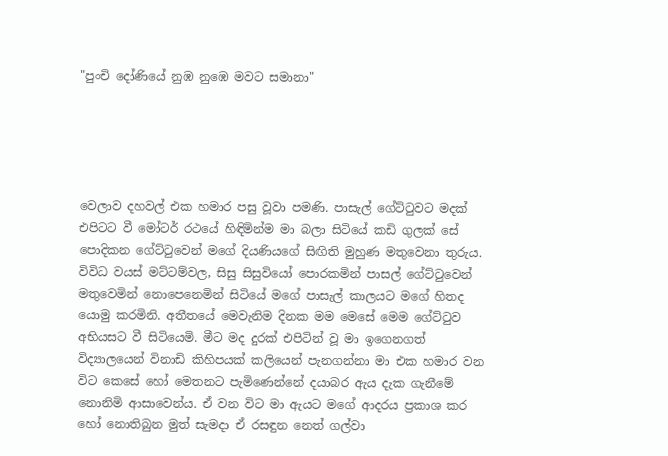"පුංචි දෝණියේ නුඹ නුඹෙ මවට සමානා"





වෙලාව දහවල් එක හමාර පසු වූවා පමණි. පාසැල් ගේට්ටුවට මදක් එපිටට වී මෝටර් රථයේ හිඳිමින්ම මා බලා සිටියේ කඩි ගුලක් සේ පොදිකන ගේට්ටුවෙන් මගේ දියණියගේ සිඟිති මුහුණ මතුවෙනා තුරුය. විවිධ වයස් මට්ටම්වල, සිසු සිසුවියෝ පොරකමින් පාසල් ගේට්ටුවෙන් මතුවෙමින් නොපෙනෙමින් සිටියේ මගේ පාසැල් කාලයට මගේ හිතද යොමු කරමිනි. අතීතයේ මෙවැනිම දිනක මම මෙසේ මෙම ගේට්ටුව අභියසට වී සිටියෙමි. මීට මද දුරක් එපිටින් වූ මා ඉගෙනගත් විද්‍යාලයෙන් විනාඩි කිහිපයක් කලියෙන් පැනගන්නා මා එක හමාර වන විට කෙසේ හෝ මෙතනට පැමිණෙන්නේ දයාබර ඇය දැක ගැනීමේ නොනිමි ආසාවෙන්ය. ඒ වන විට මා ඇයට මගේ ආදරය ප්‍රකාශ කර හෝ නොතිබුන මුත් සැමදා ඒ රසඳුන නෙත් ගල්වා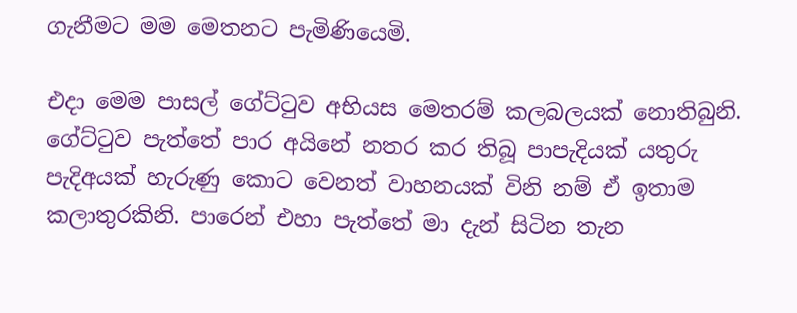ගැනීමට මම මෙතනට පැමිණියෙමි.

එදා මෙම පාසල් ගේට්ටුව අභියස මෙතරම් කලබලයක් නොතිබුනි. ගේට්ටුව පැත්තේ පාර අයිනේ නතර කර තිබූ පාපැදියක් යතුරු පැදිඅයක් හැරුණු කොට වෙනත් වාහනයක් විනි නම් ඒ ඉතාම කලාතුරකිනි. පාරෙන් එහා පැත්තේ මා දැන් සිටින තැන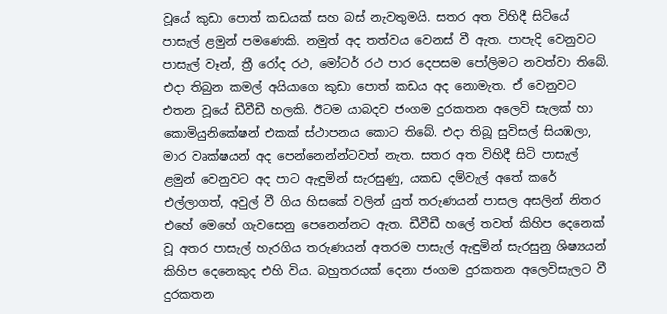වූයේ කුඩා පොත් කඩයක් සහ බස් නැවතුමයි. සතර අත විහිදී සිටියේ පාසැල් ළමුන් පමණෙකි. නමුත් අද තත්වය වෙනස් වී ඇත. පාපැදි වෙනුවට පාසැල් වෑන්, ත්‍රී රෝද රථ, මෝටර් රථ පාර දෙපසම පෝලිමට නවත්වා තිබේ. එදා තිබුන කමල් අයියාගෙ කුඩා පොත් කඩය අද නොමැත. ඒ වෙනුවට එතන වූයේ ඩීවීඩී හලකි. ඊටම යාබදව ජංගම දුරකතන අලෙවි සැලක් හා කොමියුනිකේෂන් එකක් ස්ථාපනය කොට තිබේ. එදා තිබූ සුවිසල් සියඹලා, මාර වෘක්ෂයන් අද පෙන්නෙන්න්ටවත් නැත. සතර අත විහිදී සිටි පාසැල් ළමුන් වෙනුවට අද පාට ඇඳුමින් සැරසුණු, යකඩ දම්වැල් අතේ කරේ එල්ලාගත්, අවුල් වී ගිය හිසකේ වලින් යුත් තරුණයන් පාසල අසලින් නිතර එහේ මෙහේ ගැවසෙනු පෙනෙන්නට ඇත. ඩීවීඩී හලේ තවත් කිහිප දෙනෙක් වූ අතර පාසැල් හැරගිය තරුණයන් අතරම පාසැල් ඇඳුමින් සැරසුනු ශිෂ්‍යයන් කිහිප දෙනෙකුද එහි විය. බහුතරයක් දෙනා ජංගම දුරකතන අලෙවිසැලට වී දුරකතන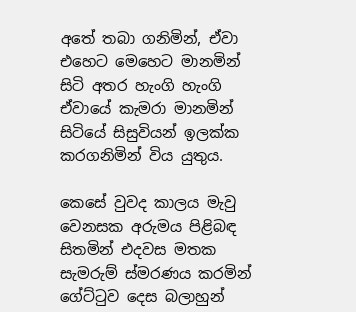අතේ තබා ගනිමින්, ඒවා එහෙට මෙහෙට මානමින් සිටි අතර හැංගි හැංගි ඒවායේ කැමරා මානමින් සිටියේ සිසුවියන් ඉලක්ක කරගනිමින් විය යුතුය.

කෙසේ වුවද කාලය මැවු වෙනසක අරුමය පිළිබඳ සිතමින් එදවස මතක සැමරුම් ස්මරණය කරමින් ගේට්ටුව දෙස බලාහුන්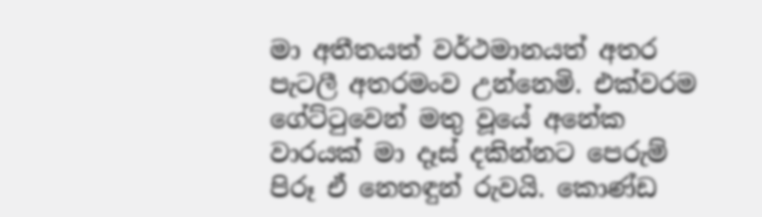මා අතීතයත් වර්ථමානයත් අතර පැටලී අතරමංව උන්නෙමි. එක්වරම ගේට්ටුවෙන් මතු වූයේ අනේක වාරයක් මා දෑස් දකින්නට පෙරුම් පිරූ ඒ නෙතඳුන් රුවයි. කොණ්ඩ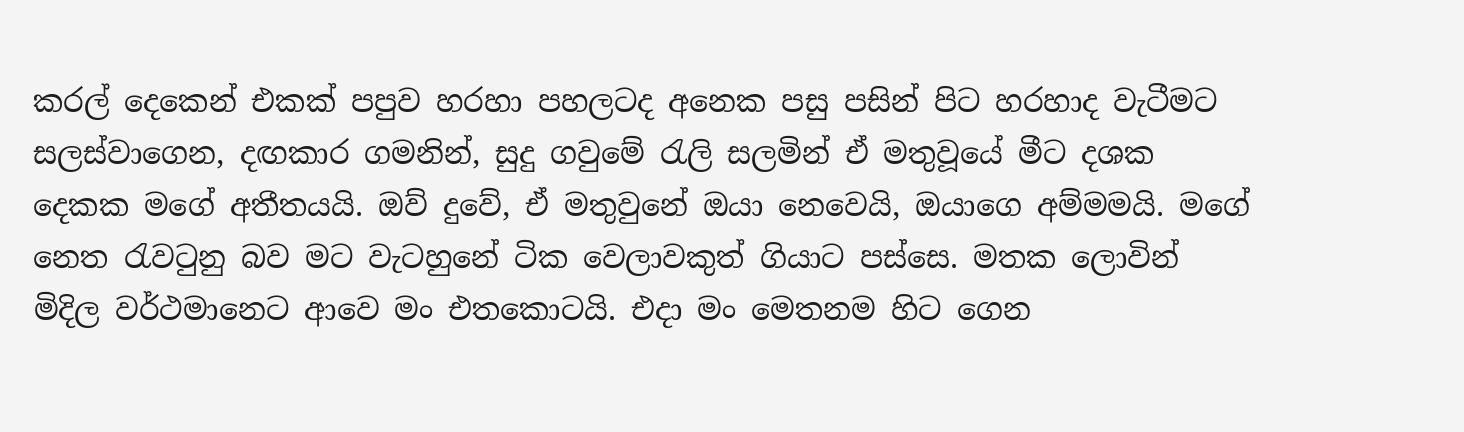කරල් දෙකෙන් එකක් පපුව හරහා පහලටද අනෙක පසු පසින් පිට හරහාද වැටීමට සලස්වාගෙන, දඟකාර ගමනින්, සුදු ගවුමේ රැලි සලමින් ඒ මතුවූයේ මීට දශක දෙකක මගේ අතීතයයි. ඔව් දුවේ, ඒ මතුවුනේ ඔයා නෙවෙයි, ඔයාගෙ අම්මමයි. මගේ නෙත රැවටුනු බව මට වැටහුනේ ටික වෙලාවකුත් ගියාට පස්සෙ. මතක ලොවින් මිදිල වර්ථමානෙට ආවෙ මං එතකොටයි. එදා මං මෙතනම හිට ගෙන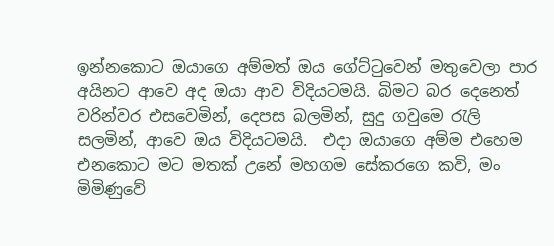ඉන්නකොට ඔයාගෙ අම්මත් ඔය ගේට්ටුවෙන් මතුවෙලා පාර අයිනට ආවෙ අද ඔයා ආව විදියටමයි. බිමට බර දෙනෙත් වරින්වර එසවෙමින්, දෙපස බලමින්, සුදු ගවුමෙ රැලි සලමින්, ආවෙ ඔය විදියටමයි.  එදා ඔයාගෙ අම්ම එහෙම එනකොට මට මතක් උනේ මහගම සේකරගෙ කවි, මං මිමිණුවේ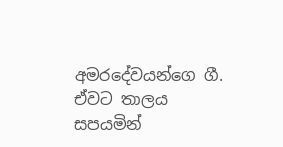අමරදේවයන්ගෙ ගී. ඒවට තාලය සපයමින්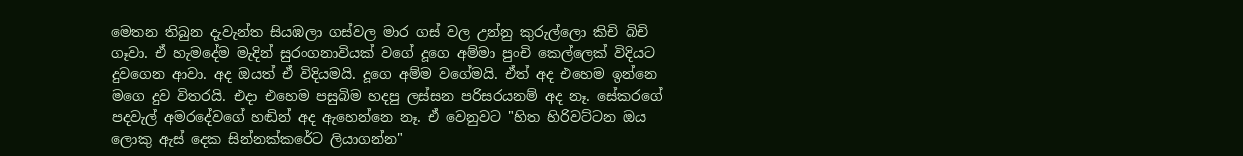මෙතන තිබුන දැවැන්ත සියඹලා ගස්වල මාර ගස් වල උන්නු කුරුල්ලො කිචි බිචි ගෑවා. ඒ හැමදේම මැදින් සුරංගනාවියක් වගේ දූගෙ අම්මා පුංචි කෙල්ලෙක් විදියට දුවගෙන ආවා. අද ඔයත් ඒ විදියමයි. දූගෙ අම්ම වගේමයි. ඒත් අද එහෙම ඉන්නෙ මගෙ දුව විතරයි. එදා එහෙම පසුබිම හදපු ලස්සන පරිසරයනම් අද නෑ. සේකරගේ පදවැල් අමරදේවගේ හඬින් අද ඇහෙන්නෙ නෑ. ඒ වෙනුවට "හිත හිරිවට්ටන ඔය ලොකු ඇස් දෙක සින්නක්කරේට ලියාගන්න"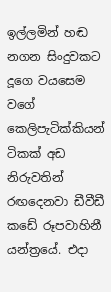ඉල්ලමින් හඬ නගන සිංදුවකට දූගෙ වයසෙම වගේ කෙලිපැටික්කියන් ටිකක් අඩ නිරුවතින් රඟදෙනවා ඩීවීඩී කඩේ රූපවාහිනී යන්ත්‍රයේ. එදා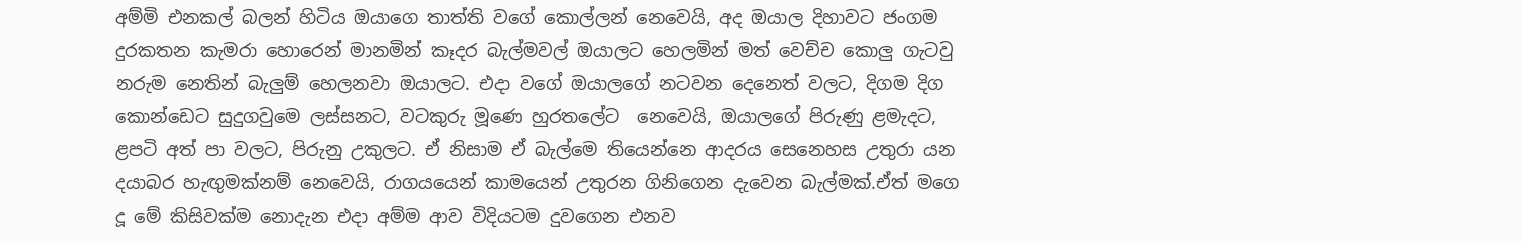අම්මි එනකල් බලන් හිටිය ඔයාගෙ තාත්ති වගේ කොල්ලන් නෙවෙයි, අද ඔයාල දිහාවට ජංගම දුරකතන කැමරා හොරෙන් මානමින් කෑදර බැල්මවල් ඔයාලට හෙලමින් මත් වෙච්ච කොලු ගැටවු නරුම නෙතින් බැලුම් හෙලනවා ඔයාලට. එදා වගේ ඔයාලගේ නටවන දෙනෙත් වලට, දිගම දිග කොන්ඩෙට සුදුගවුමෙ ලස්සනට, වටකුරු මූණෙ හුරතලේට  නෙවෙයි, ඔයාලගේ පිරුණු ළමැදට, ළපටි අත් පා වලට, පිරුනු උකුලට. ඒ නිසාම ඒ බැල්මෙ තියෙන්නෙ ආදරය සෙනෙහස උතුරා යන දයාබර හැඟුමක්නම් නෙවෙයි, රාගයයෙන් කාමයෙන් උතුරන ගිනිගෙන දැවෙන බැල්මක්.ඒත් මගෙ දූ මේ කිසිවක්ම නොදැන එදා අම්ම ආව විදියටම දුවගෙන එනව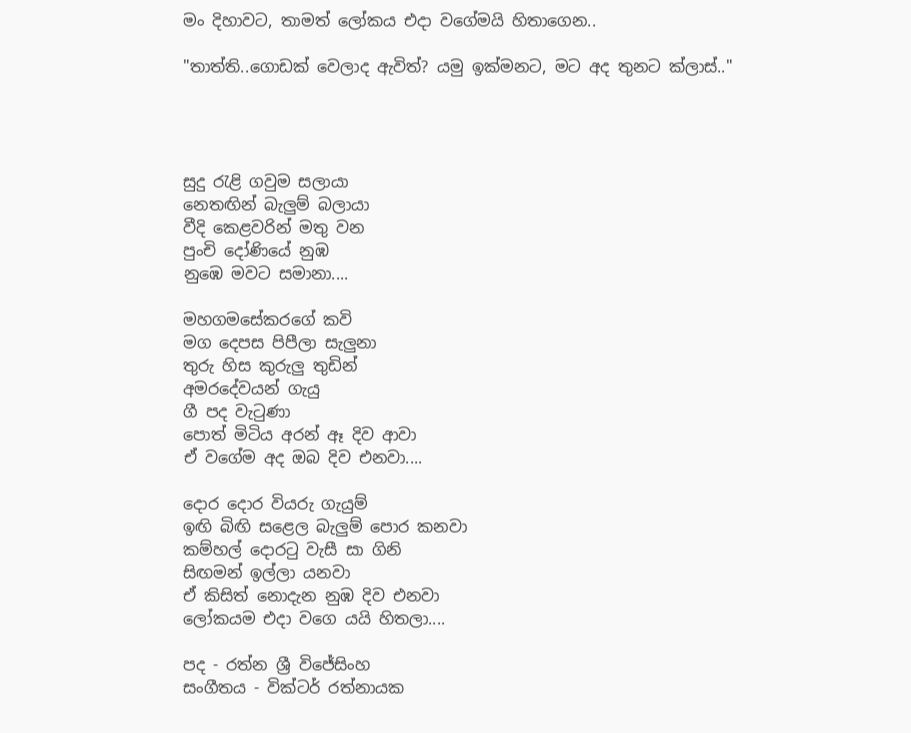මං දිහාවට, තාමත් ලෝකය එදා වගේමයි හිතාගෙන..

"තාත්ති..ගොඩක් වෙලාද ඇවිත්? යමු ඉක්මනට, මට අද තුනට ක්ලාස්.."




සුදු රැළි ගවුම සලායා
නෙතඟින් බැලුම් බලායා
වීදි කෙළවරින් මතු වන
පුංචි දෝණියේ නුඹ
නුඹෙ මවට සමානා....

මහගමසේකරගේ කවි
මග දෙපස පිපීලා සැලුනා
තුරු හිස කුරුලු තුඩින්
අමරදේවයන් ගැයු
ගී පද වැටුණා
පොත් මිටිය අරන් ඈ දිව ආවා
ඒ වගේම අද ඔබ දිව එනවා....

දොර දොර වියරු ගැයුම්
ඉඟි බිඟි සළෙල බැලුම් පොර කනවා
කම්හල් දොරටු වැසී සා ගිනි
සිඟමන් ඉල්ලා යනවා
ඒ කිසිත් නොදැන නුඹ දිව එනවා
ලෝකයම එදා වගෙ යයි හිතලා....

පද - රත්න ශ්‍රී විජේසිංහ
සංගීතය - වික්ටර් රත්නායක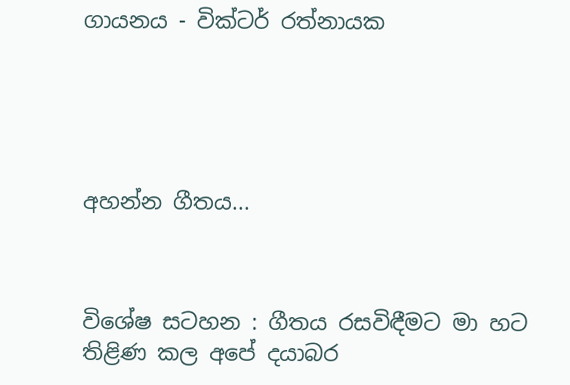ගායනය - වික්ටර් රත්නායක





අහන්න ගීතය...



විශේෂ සටහන : ගීතය රසවිඳීමට මා හට තිළිණ කල අපේ දයාබර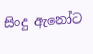සිංදු ඇනෝට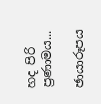හද පිරි ප්‍රණාමය...

ඡායාරූපය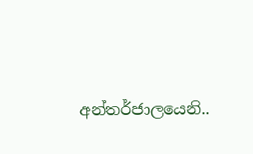අන්තර්ජාලයෙනි..